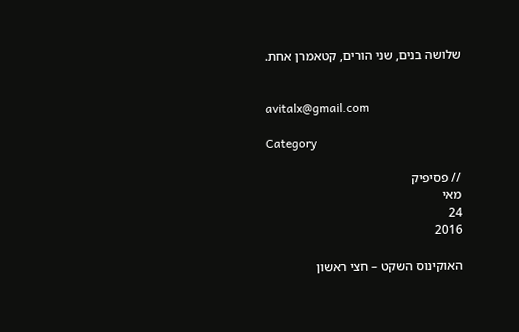שלושה בנים, שני הורים, קטאמרן אחת.


avitalx@gmail.com

Category

// פסיפיק
מאי
24
2016

האוקינוס השקט – חצי ראשון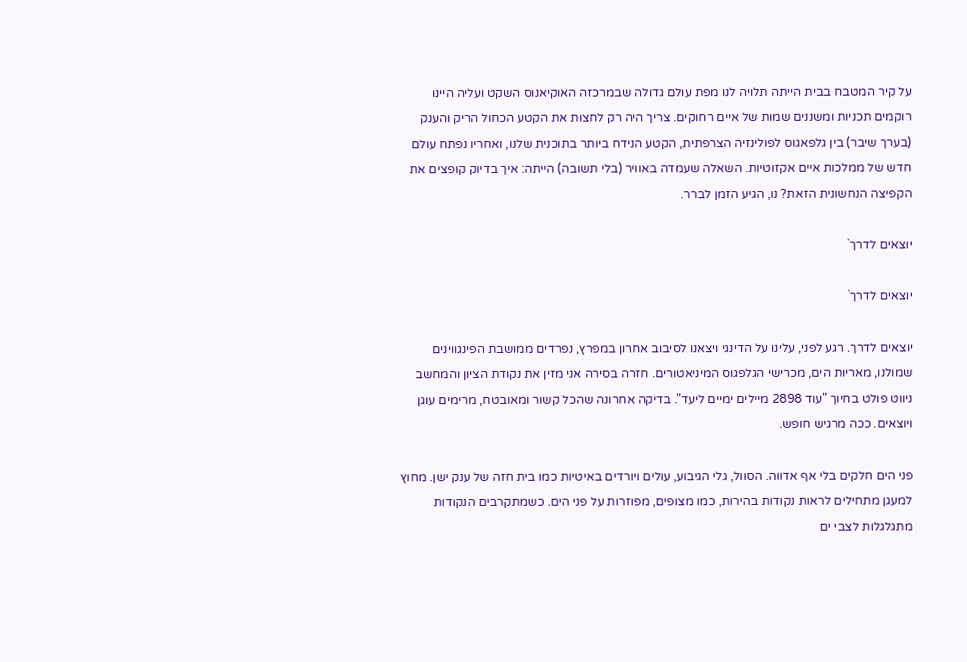על קיר המטבח בבית הייתה תלויה לנו מפת עולם גדולה שבמרכזה האוקיאנוס השקט ועליה היינו רוקמים תכניות ומשננים שמות של איים רחוקים. צריך היה רק לחצות את הקטע הכחול הריק והענק (בערך שיבר) בין גלפאגוס לפולינזיה הצרפתית, הקטע הנידח ביותר בתוכנית שלנו, ואחריו נפתח עולם חדש של ממלכות איים אקזוטיות. השאלה שעמדה באוויר (בלי תשובה) הייתה: איך בדיוק קופצים את הקפיצה הנחשונית הזאת? נו, הגיע הזמן לברר.

יוצאים לדרך`

יוצאים לדרך`

יוצאים לדרך. רגע לפני, עלינו על הדינגי ויצאנו לסיבוב אחרון במפרץ, נפרדים ממושבת הפינגווינים שמולנו, מאריות הים, מכרישי הגלפגוס המיניאטורים. חזרה בסירה אני מזין את נקודת הציון והמחשב ניווט פולט בחיוך "עוד 2898 מיילים ימיים ליעד". בדיקה אחרונה שהכל קשור ומאובטח, מרימים עוגן ויוצאים. ככה מרגיש חופש.

פני הים חלקים בלי אף אדווה. הסוול, גלי הגיבוע, עולים ויורדים באיטיות כמו בית חזה של ענק ישן. מחוץ למעגן מתחילים לראות נקודות בהירות, כמו מצופים, מפוזרות על פני הים. כשמתקרבים הנקודות מתגלגלות לצבי ים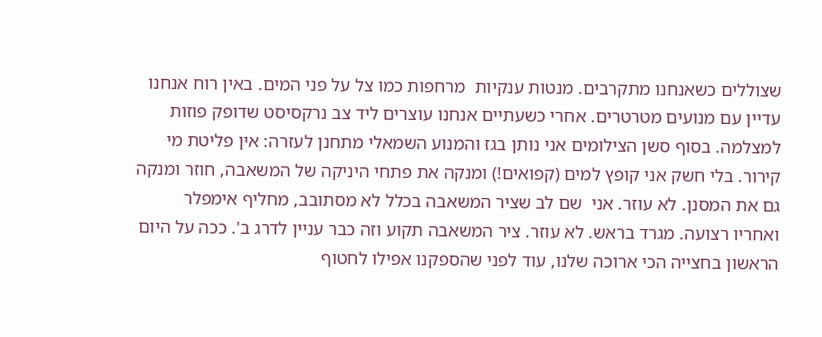שצוללים כשאנחנו מתקרבים. מנטות ענקיות  מרחפות כמו צל על פני המים. באין רוח אנחנו עדיין עם מנועים מטרטרים. אחרי כשעתיים אנחנו עוצרים ליד צב נרקסיסט שדופק פוזות למצלמה. בסוף סשן הצילומים אני נותן בגז והמנוע השמאלי מתחנן לעזרה: אין פליטת מי קירור. בלי חשק אני קופץ למים (קפואים!) ומנקה את פתחי היניקה של המשאבה, חוזר ומנקה גם את המסנן. לא עוזר. אני  שם לב שציר המשאבה בכלל לא מסתובב, מחליף אימפלר ואחריו רצועה. מגרד בראש. לא עוזר. ציר המשאבה תקוע וזה כבר עניין לדרג ב'. ככה על היום הראשון בחצייה הכי ארוכה שלנו, עוד לפני שהספקנו אפילו לחטוף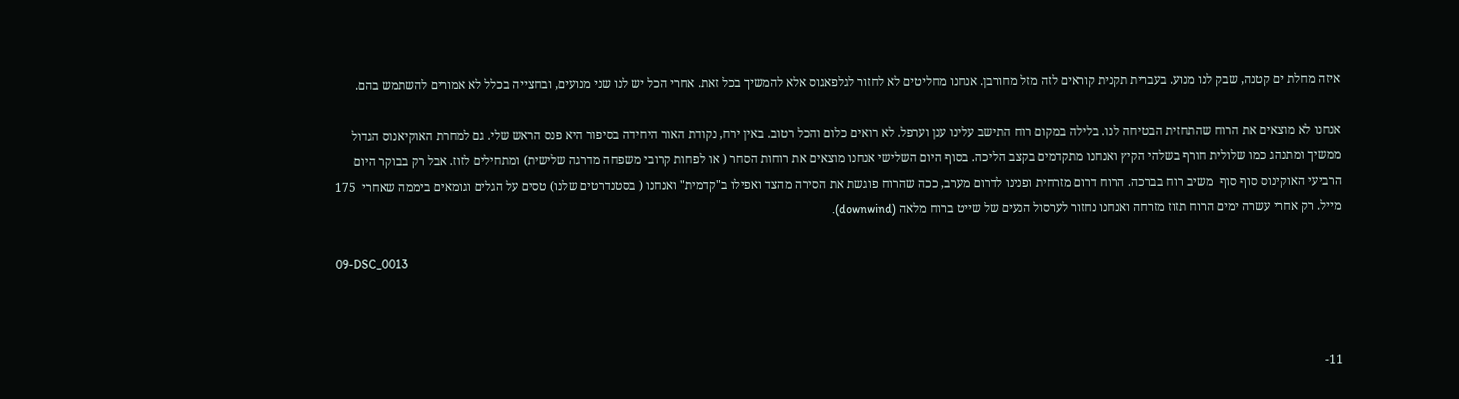איזה מחלת ים קטנה, שבק לנו מנוע. בעברית תקנית קוראים לזה מזל מחורבן. אנחנו מחליטים לא לחזור לגלפאגוס אלא להמשיך בכל זאת. אחרי הכל יש לנו שני מנועים, ובחצייה בכלל לא אמורים להשתמש בהם.

אנחנו לא מוצאים את הרוח שהתחזית הבטיחה לנו. בלילה במקום רוח התישב עלינו ענן וערפל. לא רואים כלום והכל רטוב. באין ירח, נקודת האור היחידה בסיפור היא פנס הראש שלי. גם למחרת האוקיאנוס הגדול ממשיך ומתנהג כמו שלולית חורף בשלהי הקיץ ואנחנו מתקדמים בקצב הליכה. בסוף היום השלישי אנחנו מוצאים את רוחות הסחר ( או לפחות קרובי משפחה מדרגה שלישית) ומתחילים לזוז. אבל רק בבוקר היום הרביעי האוקינוס סוף סוף  משיב רוח בברכה. הרוח דרום מזרחית ופנינו לדרום מערב, ככה שהרוח פוגשת את הסירה מהצד ואפילו ב"קדמית" ואנחנו ( בסטנדרטים שלנו) טסים על הגלים וגומאים ביממה שאחרי  175 מייל. רק אחרי עשרה ימים הרוח תזוז מזרחה ואנחנו נחזור לערסול הנעים של שייט ברוח מלאה (downwind).

09-DSC_0013



11-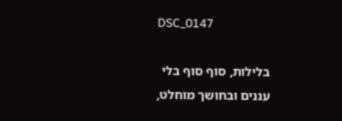DSC_0147

בלילות, סוף סוף בלי עננים ובחושך מוחלט,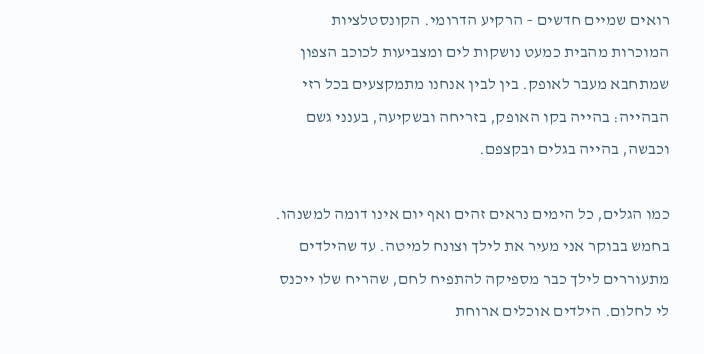רואים שמיים חדשים – הרקיע הדרומי. הקונסטלציות המוכרות מהבית כמעט נושקות לים ומצביעות לכוכב הצפון שמתחבא מעבר לאופק. בין לבין אנחנו מתמקצעים בכל רזי הבהייה: בהייה בקו האופק, בזריחה ובשקיעה, בענני גשם וכבשה, בהייה בגלים ובקצפם.

כמו הגלים, כל הימים נראים זהים ואף יום אינו דומה למשנהו. בחמש בבוקר אני מעיר את לילך וצונח למיטה. עד שהילדים מתעוררים לילך כבר מספיקה להתפיח לחם, שהריח שלו ייכנס לי לחלום. הילדים אוכלים ארוחת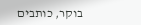בוקר, כותבים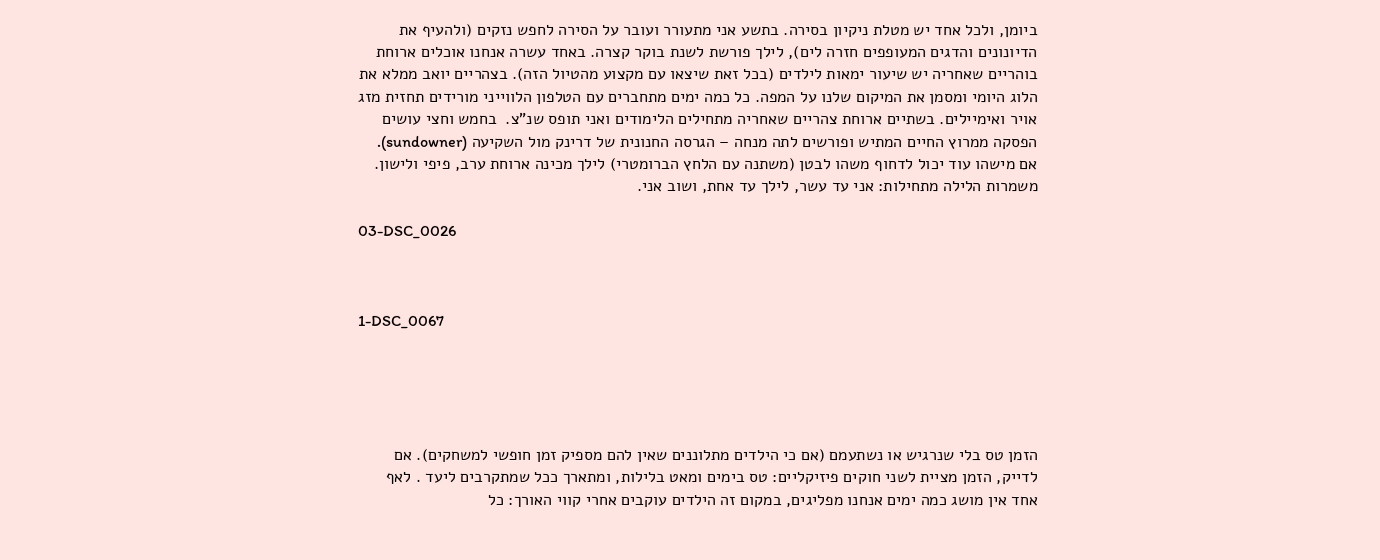ביומן, ולכל אחד יש מטלת ניקיון בסירה. בתשע אני מתעורר ועובר על הסירה לחפש נזקים (ולהעיף את הדיונונים והדגים המעופפים חזרה לים), לילך פורשת לשנת בוקר קצרה. באחד עשרה אנחנו אוכלים ארוחת בוהריים שאחריה יש שיעור ימאות לילדים (בכל זאת שיצאו עם מקצוע מהטיול הזה). בצהריים יואב ממלא את הלוג היומי ומסמן את המיקום שלנו על המפה. כל כמה ימים מתחברים עם הטלפון הלווייני מורידים תחזית מזג אויר ואימיילים. בשתיים ארוחת צהריים שאחריה מתחילים הלימודים ואני תופס שנ"צ.  בחמש וחצי עושים הפסקה ממרוץ החיים המתיש ופורשים לתה מנחה – הגרסה החנונית של דרינק מול השקיעה (sundowner). אם מישהו עוד יכול לדחוף משהו לבטן (משתנה עם הלחץ הברומטרי) לילך מכינה ארוחת ערב, פיפי ולישון. משמרות הלילה מתחילות: אני עד עשר, לילך עד אחת, ושוב אני.

03-DSC_0026



1-DSC_0067





הזמן טס בלי שנרגיש או נשתעמם (אם כי הילדים מתלוננים שאין להם מספיק זמן חופשי למשחקים). אם לדייק, הזמן מציית לשני חוקים פיזיקליים: טס בימים ומאט בלילות, ומתארך ככל שמתקרבים ליעד . לאף אחד אין מושג כמה ימים אנחנו מפליגים, במקום זה הילדים עוקבים אחרי קווי האורך: כל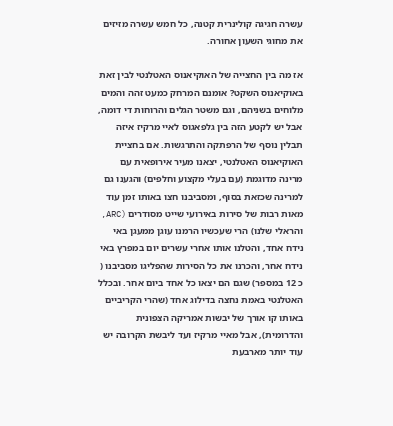עשרה חגיגה קולינרית קטנה, כל חמש עשרה מזיזים את מחוגי השעון אחורה.

אז מה בין החצייה של האוקיאנוס האטלנטי לבין זאת באוקיאנוס השקט? אומנם המרחק כמעט זהה והמים מלוחים בשניהם, וגם משטר הגלים והרוחות די דומה, אבל יש לקטע הזה בין גלפאגוס לאיי מרקיז איזה תבלין נוסף של הרפתקה והתרגשות. אם בחציית האוקיאנוס האטלנטי, יצאנו מעיר אירופאית עם מרינה מדוגמת (עם בעלי מקצוע וחלפים) והגענו גם למרינה שכזאת בסוף, ומסביבנו חצו באותו זמן עוד מאות רבות של סירות באירועי שייט מסודרים (ARC, והראלי שלנו) הרי שעכשיו הרמנו עוגן ממעגן באי נידח אחד, והטלנו אותו אחרי עשרים יום במפרץ באי נידח אחר, והכרנו את כל הסירות שהפליגו מסביבנו ( כ 12 במספר) שגם הם יצאו כל אחד ביום אחר. ובכלל האטלנטי באמת נחצה בדילוג אחד (שהרי הקריביים באותו קו אורך של יבשות אמריקה הצפונית והדרומית), אבל מאיי מרקיז ועד ליבשת הקרובה יש עוד יותר מארבעת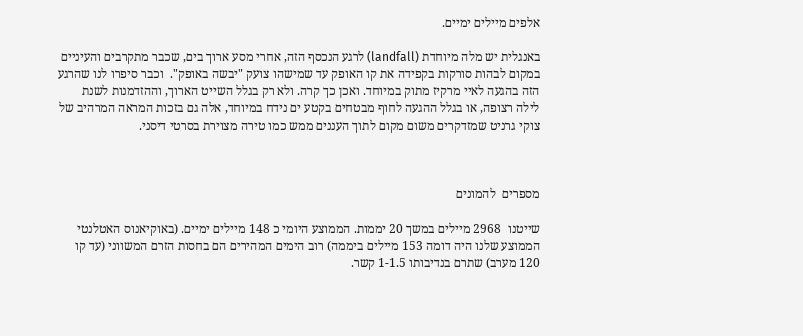אלפים מיילים ימיים.

באנגלית יש מלה מיוחדת (landfall) לרגע הנכסף הזה, אחרי מסע ארוך בים, שכבר מתקרבים והעיניים במקום לבהות סורקות בקפידה את קו האופק עד שמישהו צועק "יבשה באופק".  וכבר סיפרו לנו שהרגע הזה בהגעה לאיי מרקיז מתוק במיוחד. ואכן כך קרה. ולא רק בגלל השייט הארוך, וההזדמנות לשנת לילה רצופה, או בגלל ההגעה לחוף מבטחים בקטע ים נידח במיוחד, אלה גם בזכות המראה המרהיב של צוקי גרניט שמזדקרים משום מקום לתוך העננים ממש כמו טירה מצוירת בסרטי דיסני.



מספרים  להמונים

שייטנו  2968 מיילים במשך 20 יממות. הממוצע היומי כ 148 מיילים ימיים. (באוקיאנוס האטלנטי הממוצע שלנו היה דומה 153 מיילים ביממה) רוב הימים המהירים הם בחסות הזרם המשווני (עד קו 120 מערב) שתרם בנדיבותו 1-1.5 קשר.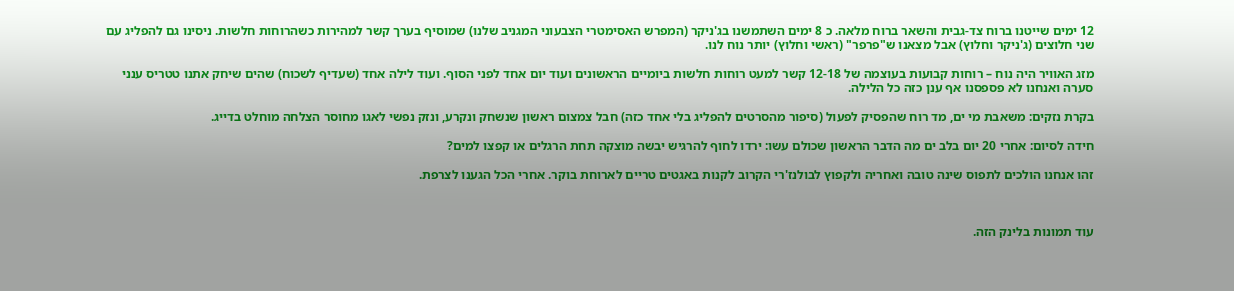12 ימים שייטנו ברוח צד-גבית והשאר ברוח מלאה. כ 8 ימים השתמשנו בג'ניקר (המפרש האסימטרי הצבעוני המגניב שלנו) שמוסיף בערך קשר למהירות כשהרוחות חלשות. ניסינו גם להפליג עם שני חלוצים (ג'ניקר וחלוץ) אבל מצאנו ש"פרפר" (ראשי וחלוץ) יותר נוח לנו.

מזג האוויר היה נוח – רוחות קבועות בעוצמה של 12-18 קשר למעט רוחות חלשות ביומיים הראשונים ועוד יום אחד לפני הסוף. ועוד לילה אחד (שעדיף לשכוח) שהים שיחק אתנו טטריס ענני סערה ואנחנו לא פספסנו אף ענן כזה כל הלילה.

בקרת נזקים: משאבת מי ים, מד רוח שהפסיק לפעול (סיפור מהסרטים להפליג בלי אחד כזה) חבל צמצום ראשון שנשחק ונקרע, ונזק נפשי לאגו מחוסר הצלחה מוחלט בדייג.

חידה לסיום: אחרי 20 יום בלב ים מה הדבר הראשון שכולם עשו: ירדו לחוף להרגיש יבשה מוצקה תחת הרגלים או קפצו למים?

זהו אנחנו הולכים לתפוס שינה טובה ואחריה ולקפוץ לבולנז'רי הקרוב לקנות באגטים טריים לארוחת בוקר. אחרי הכל הגענו לצרפת.



עוד תמונות בלינק הזה.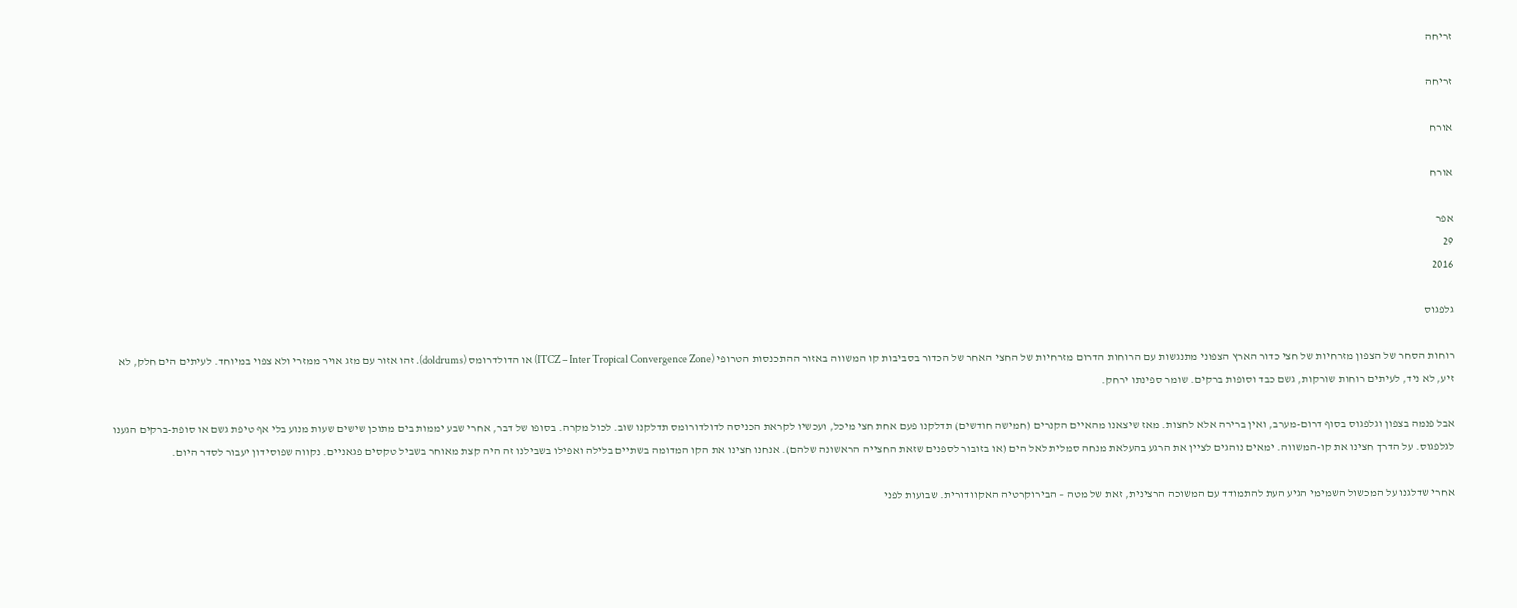זריחה

זריחה

אורח

אורח

אפר
29
2016

גלפגוס

רוחות הסחר של הצפון מזרחיות של חצי כדור הארץ הצפוני מתנגשות עם הרוחות הדרום מזרחיות של החצי האחר של הכדור בסביבות קו המשווה באזור ההתכנסות הטרופי (ITCZ – Inter Tropical Convergence Zone) או הדולדרומס (doldrums). זהו אזור עם מזג אויר ממזרי ולא צפוי במיוחד. לעיתים הים חלק, לא זיע, לא ניד, לעיתים רוחות שורקות, גשם כבד וסופות ברקים. שומר ספינתו ירחק.

אבל פנמה בצפון וגלפגוס בסוף דרום-מערב, ואין ברירה אלא לחצות. מאז שיצאנו מהאיים הקנרים (חמישה חודשים) תדלקנו פעם אחת חצי מיכל, ועכשיו לקראת הכניסה לדולדורומס תדלקנו שוב. לכול מקרה. בסופו של דבר, אחרי שבע יממות בים מתוכן שישים שעות מנוע בלי אף טיפת גשם או סופת-ברקים הגענו לגלפגוס. על הדרך חצינו את קו-המשווה. ימאים נוהגים לציין את הרגע בהעלאת מנחה סמלית לאל הים (או בזובור לספנים שזאת החצייה הראשונה שלהם). אנחנו חצינו את הקו המדומה בשתיים בלילה ואפילו בשבילנו זה היה קצת מאוחר בשביל טקסים פגאניים. נקווה שפוסידון יעבור לסדר היום.

אחרי שדלגנו על המכשול השמימי הגיע העת להתמודד עם המשוכה הרצינית, זאת של מטה – הבירוקרטיה האקוודורית. שבועות לפני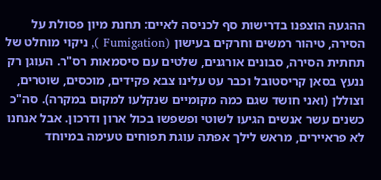ההגעה הוצפנו בדרישות סף לכניסה לאיים: תחנת מיון פסולת על הסירה, טיהור רמשים וחרקים בעישון (Fumigation ), ניקוי מוחלט של תחתית הסירה, סבונים אורגנים, שלטים עם סיסמאות רס"ר. העוגן רק ננעץ בסאן קריסטובל וכבר עט עלינו צבא פקידים, מוכסים, שוטרים, וצוללן (ואני חושד שגם כמה מקומיים שנקלעו למקום במקרה). סה"כ כשנים עשר אנשים הגיעו לשוטי ופשפשו בכול ארון ודרכון. אבל אנחנו לא פראיירים, מראש לילך אפתה עוגת תפוחים טעימה במיוחד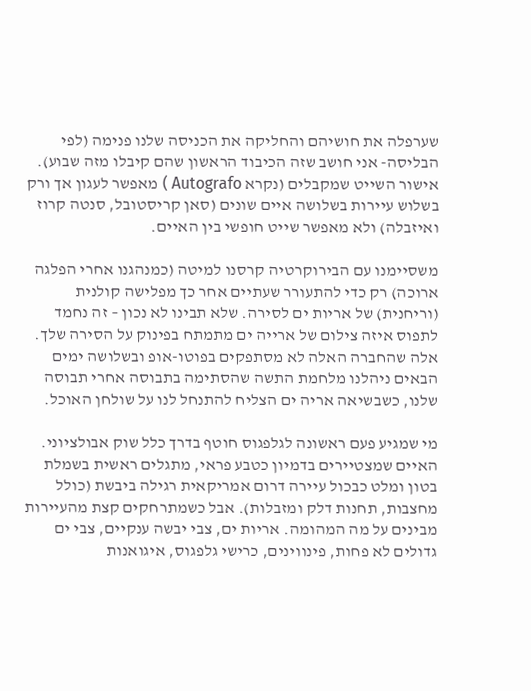שערפלה את חושיהם והחליקה את הכניסה שלנו פנימה (לפי הבליסה- אני חושב שזה הכיבוד הראשון שהם קיבלו מזה שבוע). אישור השייט שמקבלים (נקרא Autografo ) מאפשר לעגון אך ורק בשלוש עיירות בשלושה איים שונים (סאן קריסטובל, סנטה קרוז ואיזבלה) ולא מאפשר שייט חופשי בין האיים.

משסיימנו עם הבירוקרטיה קרסנו למיטה (כמנהגנו אחרי הפלגה ארוכה) רק כדי להתעורר שעתיים אחר כך מפלישה קולנית (וריחנית) של אריות ים לסירה. שלא תבינו לא נכון – זה נחמד לתפוס איזה צילום של ארייה ים מתמתח בפינוק על הסירה שלך. אלה שהחברה האלה לא מסתפקים בפוטו-אופ ובשלושה ימים הבאים ניהלנו מלחמת התשה שהסתימה בתבוסה אחרי תבוסה שלנו, כשבשיאה אריה ים הצליח להתנחל לנו על שולחן האוכל.

מי שמגיע פעם ראשונה לגלפגוס חוטף בדרך כלל שוק אבולציוני. האיים שמצטיירים בדמיון כטבע פראי, מתגלים ראשית בשמלת בטון ומלט כבכול עיירה דרום אמריקאית רגילה ביבשת (כולל מחצבות, תחנות דלק ומזבלות). אבל כשמתרחקים קצת מהעיירות מבינים על מה המהומה. אריות ים, צבי יבשה ענקיים, צבי ים גדולים לא פחות, פינווינים, כרישי גלפגוס, איגואנות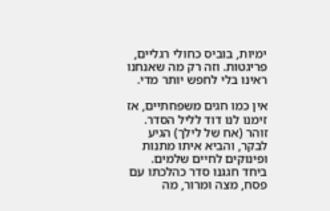ימיות, בוביס כחולי רגליים, פריגטות. וזה רק מה שאנחנו ראינו בלי לחפש יותר מדי.

אין כמו חגים משפחתיים, אז זימנו לנו דוד לליל הסדר. זוהר (אח של לילך) הגיע לבקר, והביא איתו מתנות ופינוקים לחיים שלמים. ביחד חגגנו סדר כהלכתו עם פסח, מצה ומרור, מה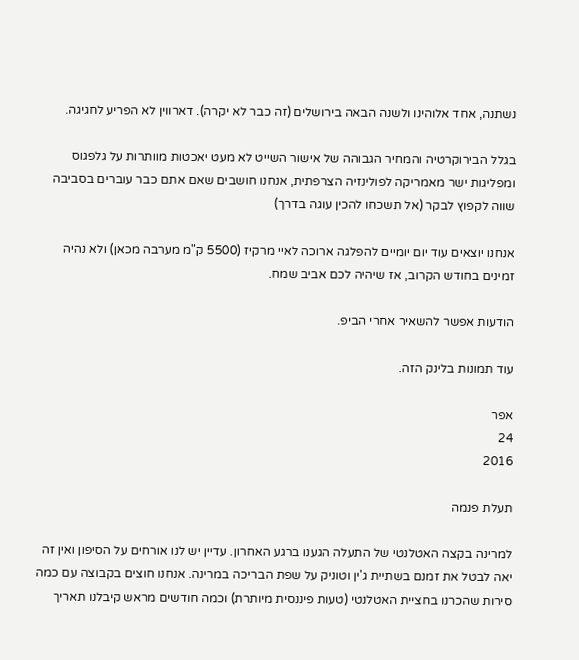נשתנה, אחד אלוהינו ולשנה הבאה בירושלים (זה כבר לא יקרה). דארווין לא הפריע לחגיגה.

בגלל הבירוקרטיה והמחיר הגבוהה של אישור השייט לא מעט יאכטות מוותרות על גלפגוס ומפליגות ישר מאמריקה לפולינזיה הצרפתית, אנחנו חושבים שאם אתם כבר עוברים בסביבה שווה לקפוץ לבקר (אל תשכחו להכין עוגה בדרך)

אנחנו יוצאים עוד יום יומיים להפלגה ארוכה לאיי מרקיז (5500 ק"מ מערבה מכאן) ולא נהיה זמינים בחודש הקרוב, אז שיהיה לכם אביב שמח.

הודעות אפשר להשאיר אחרי הביפ.

עוד תמונות בלינק הזה.

אפר
24
2016

תעלת פנמה

למרינה בקצה האטלנטי של התעלה הגענו ברגע האחרון. עדיין יש לנו אורחים על הסיפון ואין זה יאה לבטל את זמנם בשתיית ג'ין וטוניק על שפת הבריכה במרינה. אנחנו חוצים בקבוצה עם כמה סירות שהכרנו בחציית האטלנטי (טעות פיננסית מיותרת) וכמה חודשים מראש קיבלנו תאריך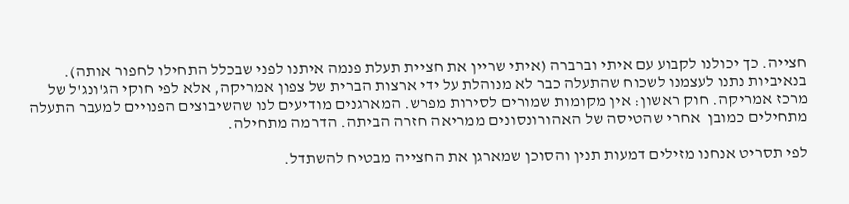חצייה. כך יכולנו לקבוע עם איתי וברברה (איתי שריין את חציית תעלת פנמה איתנו לפני שבכלל התחילו לחפור אותה). בנאיביות נתנו לעצמנו לשכוח שהתעלה כבר לא מנוהלת על ידי ארצות הברית של צפון אמריקה, אלא לפי חוקי הג'ונג'ל של מרכז אמריקה. חוק ראשון: אין מקומות שמורים לסירות מפרש. המארגנים מודיעים לנו שהשיבוצים הפנויים למעבר התעלה מתחילים כמובן  אחרי שהטיסה של האהורונסונים ממריאה חזרה הביתה. הדרמה מתחילה.

לפי תסריט אנחנו מזילים דמעות תנין והסוכן שמארגן את החצייה מבטיח להשתדל.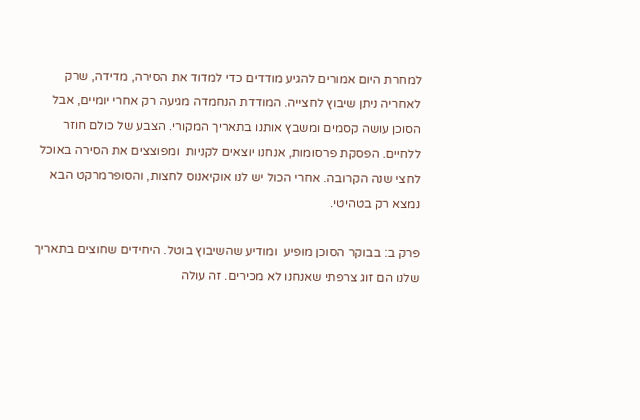למחרת היום אמורים להגיע מודדים כדי למדוד את הסירה, מדידה, שרק לאחריה ניתן שיבוץ לחצייה. המודדת הנחמדה מגיעה רק אחרי יומיים, אבל הסוכן עושה קסמים ומשבץ אותנו בתאריך המקורי. הצבע של כולם חוזר ללחיים. הפסקת פרסומות, אנחנו יוצאים לקניות  ומפוצצים את הסירה באוכל לחצי שנה הקרובה. אחרי הכול יש לנו אוקיאנוס לחצות, והסופרמרקט הבא נמצא רק בטהיטי.

פרק ב: בבוקר הסוכן מופיע  ומודיע שהשיבוץ בוטל. היחידים שחוצים בתאריך שלנו הם זוג צרפתי שאנחנו לא מכירים. זה עולה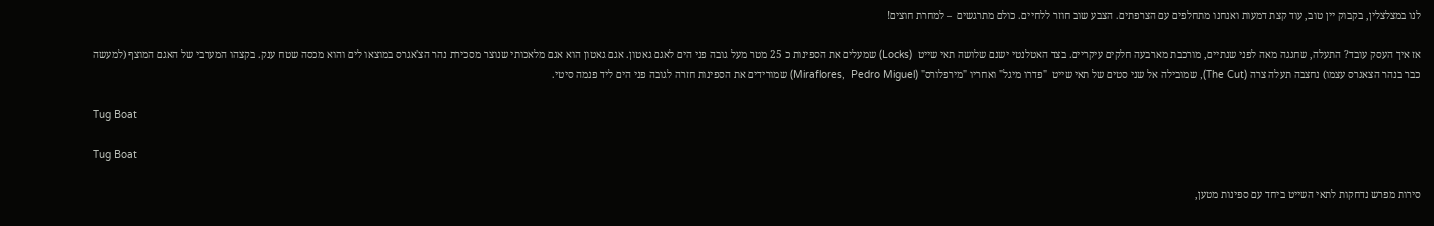לנו במצלצלין, בקבוק יין טוב, עוד קצת דמעות ואנחנו מתחלפים עם הצרפתים. הצבע שוב חוזר ללחיים. כולם מתרגשים  – למחרת חוצים!

אז איך העסק עובד? התעלה, שחגגה מאה לפני שנתיים, מורכבת מארבעה חלקים עיקריים. בצד האטלנטי ישנם שלושה תאי שייט  (Locks) שמעלים את הספינות כ 25 מטר מעל גובה פני הים לאגם גאטון. אגם גאטון הוא אגם מלאכותי שנוצר מסכירת נהר הצ'אגרס במוצאו לים והוא מכסה שטח ענק. בקצהו המערבי של האגם המוצף (למעשה כבר בנהר הצאגרס עצמו) נחצבה תעלה צרה (The Cut), שמובילה אל שני סטים של תאי שייט  "פדרו מיגל" ואחריו "מירפלורס" (Miraflores,  Pedro Miguel) שמורידים את הספינות חזרה לגובה פני הים ליד פנמה סיטי.

Tug Boat

Tug Boat

סירות מפרש נדחקות לתאי השייט ביחד עם ספינות מטען,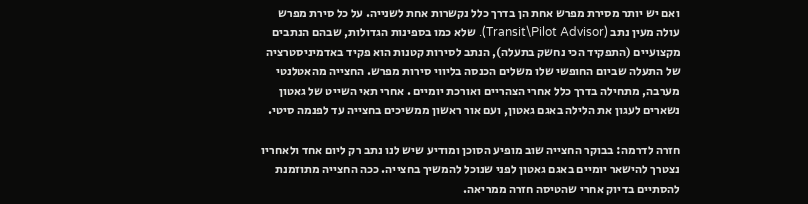ואם יש יותר מסירת מפרש אחת הן בדרך כלל נקשרות אחת לשנייה. על כל סירת מפרש עולה מעין נתב (Transit\Pilot Advisor). שלא כמו בספינות הגדולות, שבהם הנתבים מקצועיים (התפקיד הכי נחשק בתעלה), הנתב לסירות קטנות הוא פקיד באדמיניסטרציה של התעלה שביום החופשי שלו משלים הכנסה בליווי סירות מפרש. החצייה מהאטלנטי מערבה, מתחילה בדרך כלל אחרי הצהריים ואורכת יומיים . אחרי תאי השייט של גאטון נשארים לעגון את הלילה באגם גאטון, ועם אור ראשון ממשיכים בחצייה עד לפנמה סיטי.

חזרה לדרמה: בבוקר החצייה שוב מופיע הסוכן ומודיע שיש לנו נתב רק ליום אחד ולאחריו נצטרך להישאר יומיים באגם גאטון לפני שנוכל להמשיך בחצייה. ככה החצייה מתוזמנת להסתיים בדיוק אחרי שהטיסה חזרה ממריאה.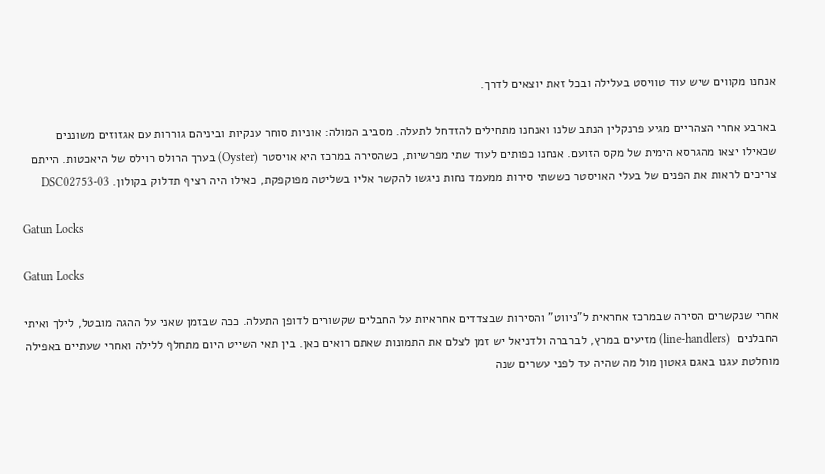אנחנו מקווים שיש עוד טוויסט בעלילה ובכל זאת יוצאים לדרך.

בארבע אחרי הצהריים מגיע פרנקלין הנתב שלנו ואנחנו מתחילים להזדחל לתעלה. מסביב המולה: אוניות סוחר ענקיות וביניהם גוררות עם אגזוזים משוננים שכאילו יצאו מהגרסא הימית של מקס הזועם. אנחנו כפותים לעוד שתי מפרשיות, כשהסירה במרכז היא אויסטר (Oyster) בערך הרולס רוילס של היאכטות. הייתם צריכים לראות את הפנים של בעלי האויסטר כששתי סירות ממעמד נחות ניגשו להקשר אליו בשליטה מפוקפקת, כאילו היה רציף תדלוק בקולון. 03-DSC02753

Gatun Locks

Gatun Locks

אחרי שנקשרים הסירה שבמרכז אחראית ל"ניווט" והסירות שבצדדים אחראיות על החבלים שקשורים לדופן התעלה. ככה שבזמן שאני על ההגה מובטל, לילך ואיתי החבלנים  (line-handlers) מזיעים במרץ, לברברה ולדניאל יש זמן לצלם את התמונות שאתם רואים כאן. בין תאי השייט היום מתחלף ללילה ואחרי שעתיים באפילה מוחלטת עגנו באגם גאטון מול מה שהיה עד לפני עשרים שנה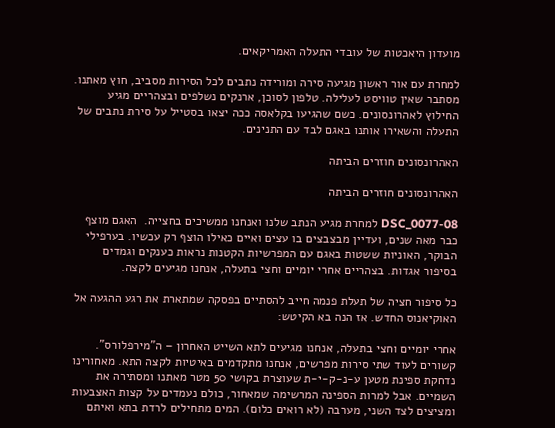מועדון היאכטות של עובדי התעלה האמריקאים.

למחרת עם אור ראשון מגיעה סירה ומורידה נתבים לכל הסירות מסביב, חוץ מאתנו. מסתבר שאין טוויסט לעלילה. טלפון לסוכן, ארנקים נשלפים ובצהריים מגיע החילוץ לאהרונסונים. כשם שהגיעו בקלאסה ככה יצאו בסטייל על סירת נתבים של התעלה והשאירו אותנו באגם לבד עם התנינים.

האהרונסונים חוזרים הביתה

האהרונסונים חוזרים הביתה

08-DSC_0077 למחרת מגיע הנתב שלנו ואנחנו ממשיכים בחצייה.  האגם מוצף כבר מאה שנים, ועדיין מבצבצים בו עצים ואיים כאילו הוצף רק עכשיו. בערפילי הבוקר, האוניות ששטות באגם עם המפרשיות הקטנות נראות כענקים וגמדים בסיפור אגדות. בצהריים אחרי יומיים וחצי בתעלה, אנחנו מגיעים לקצה.

כל סיפור חציה של תעלת פנמה חייב להסתיים בפסקה שמתארת את רגע ההגעה אל האוקיאנוס החדש. אז הנה בא הקיטש:

אחרי יומיים וחצי בתעלה, אנחנו מגיעים לתא השייט האחרון – ה"מירפלורס".  קשורים לעוד שתי סירות מפרשים, אנחנו מתקדמים באיטיות לקצה התא. מאחורינו נדחקת ספינת מטען ע-נ-ק-י-ת שעוצרת בקושי 50 מטר מאתנו ומסתירה את השמיים. אבל למרות הספינה המרשימה שמאחור, כולם נעמדים על קצות האצבעות ומציצים לצד השני, מערבה (לא רואים כלום). המים מתחילים לרדת בתא ואיתם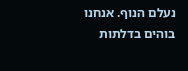נעלם הנוף. אנחנו בוהים בדלתות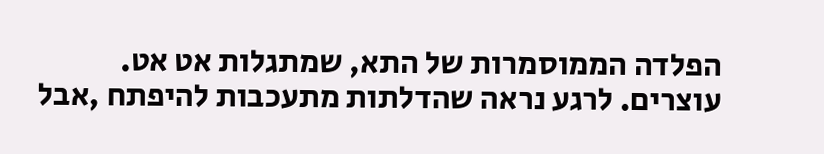הפלדה הממוסמרות של התא, שמתגלות אט אט. עוצרים. לרגע נראה שהדלתות מתעכבות להיפתח ,אבל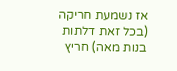אז נשמעת חריקה (בכל זאת דלתות בנות מאה) חריץ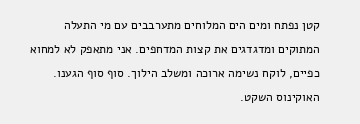קטן נפתח ומים הים המלוחים מתערבבים עם מי התעלה המתוקים ומדגדגים את קצות המדחפים. אני מתאפק לא למחוא כפיים, לוקח נשימה ארוכה ומשלב הילוך. סוף סוף הגענו. האוקינוס השקט.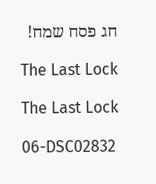חג פסח שמח!

The Last Lock

The Last Lock

06-DSC02832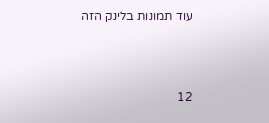עוד תמונות בלינק הזה



12